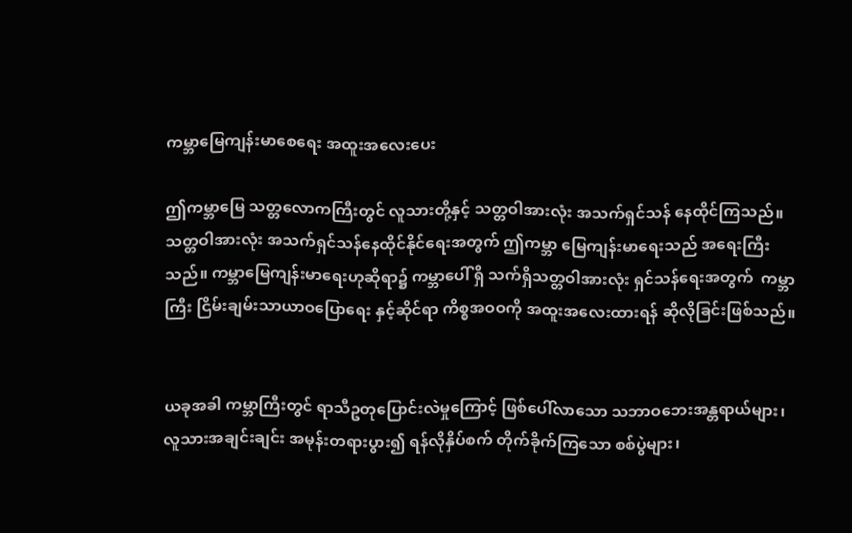ကမ္ဘာမြေကျန်းမာစေရေး အထူးအလေးပေး

ဤကမ္ဘာမြေ သတ္တလောကကြီးတွင် လူသားတို့နှင့် သတ္တဝါအားလုံး အသက်ရှင်သန် နေထိုင်ကြသည်။ သတ္တဝါအားလုံး အသက်ရှင်သန်နေထိုင်နိုင်ရေးအတွက် ဤကမ္ဘာ မြေကျန်းမာရေးသည် အရေးကြီးသည်။ ကမ္ဘာမြေကျန်းမာရေးဟုဆိုရာ၌ ကမ္ဘာပေါ် ရှိ သက်ရှိသတ္တဝါအားလုံး ရှင်သန်ရေးအတွက်  ကမ္ဘာကြီး ငြိမ်းချမ်းသာယာဝပြောရေး နှင့်ဆိုင်ရာ ကိစ္စအဝဝကို အထူးအလေးထားရန် ဆိုလိုခြင်းဖြစ်သည်။


ယခုအခါ ကမ္ဘာကြီးတွင် ရာသီဥတုပြောင်းလဲမှုကြောင့် ဖြစ်ပေါ်လာသော သဘာဝဘေးအန္တရာယ်များ၊ လူသားအချင်းချင်း အမုန်းတရားပွား၍ ရန်လိုနှိပ်စက် တိုက်ခိုက်ကြသော စစ်ပွဲများ၊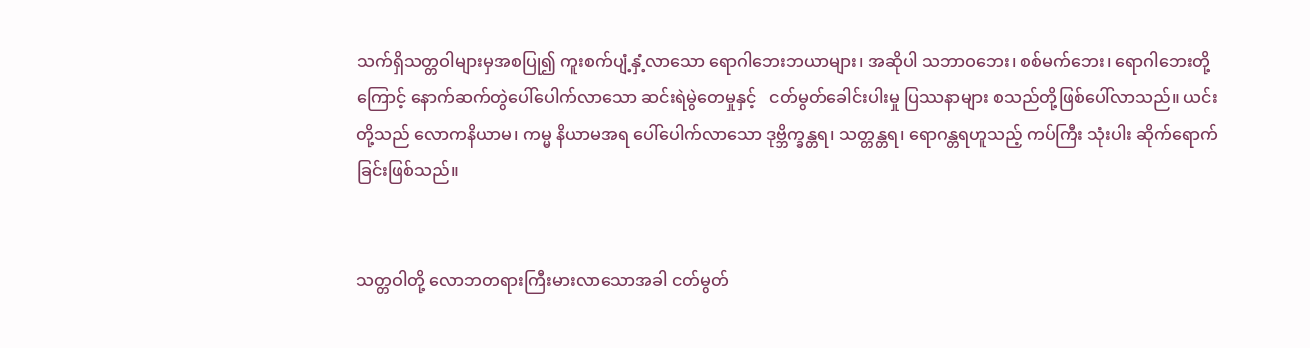သက်ရှိသတ္တဝါများမှအစပြု၍ ကူးစက်ပျံ့နှံ့လာသော ရောဂါဘေးဘယာများ၊ အဆိုပါ သဘာဝဘေး၊ စစ်မက်ဘေး၊ ရောဂါဘေးတို့ကြောင့် နောက်ဆက်တွဲပေါ်ပေါက်လာသော ဆင်းရဲမွဲတေမှုနှင့်   ငတ်မွတ်ခေါင်းပါးမှု ပြဿနာများ စသည်တို့ဖြစ်ပေါ်လာသည်။ ယင်းတို့သည် လောကနိယာမ၊ ကမ္မ နိယာမအရ ပေါ်ပေါက်လာသော ဒုဗ္ဘိက္ခန္တရ၊ သတ္တန္တရ၊ ရောဂန္တရဟူသည့် ကပ်ကြီး သုံးပါး ဆိုက်ရောက်ခြင်းဖြစ်သည်။


သတ္တဝါတို့ လောဘတရားကြီးမားလာသောအခါ ငတ်မွတ်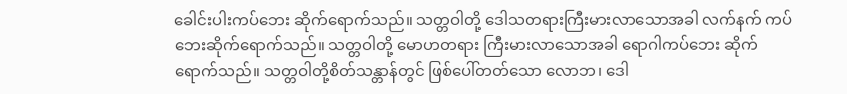ခေါင်းပါးကပ်ဘေး ဆိုက်ရောက်သည်။ သတ္တဝါတို့ ဒေါသတရားကြီးမားလာသောအခါ လက်နက် ကပ်ဘေးဆိုက်ရောက်သည်။ သတ္တဝါတို့ မောဟတရား ကြီးမားလာသောအခါ ရောဂါကပ်ဘေး ဆိုက်ရောက်သည်။ သတ္တဝါတို့စိတ်သန္တာန်တွင် ဖြစ်ပေါ်တတ်သော လောဘ၊ ဒေါ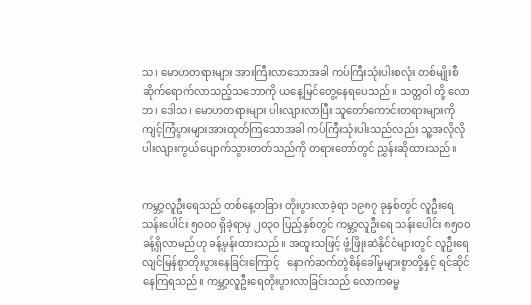သ၊ မောဟတရားများ အားကြီးလာသောအခါ ကပ်ကြီးသုံးပါးစလုံး တစ်မျိုးစီ ဆိုက်ရောက်လာသည့်သဘောကို ယနေ့မြင်တွေ့နေရပေသည်။ သတ္တဝါ တို့ လောဘ၊ ဒေါသ၊ မောဟတရားများ ပါးလျားလာပြီး သူတော်ကောင်းတရားများကို ကျင့်ကြံပွားများအားထုတ်ကြသောအခါ ကပ်ကြီးသုံးပါးသည်လည်း သူ့အလိုလို ပါးလျားကွယ်ပျောက်သွားတတ်သည်ကို တရားတော်တွင် ညွှန်းဆိုထားသည်။


ကမ္ဘာ့လူဦးရေသည် တစ်နေ့တခြား တိုးပွားလာခဲ့ရာ ၁၉၈၇ ခုနှစ်တွင် လူဦးရေ သန်းပေါင်း ၅၀၀၀ ရှိခဲ့ရာမှ ၂၀၃၀ ပြည့်နှစ်တွင် ကမ္ဘာ့လူဦးရေ သန်းပေါင်း ၈၅၀၀ ခန့်ရှိလာမည်ဟု ခန့်မှန်းထားသည်။ အထူးသဖြင့် ဖွံ့ဖြိုးဆဲနိုင်ငံများတွင် လူဦးရေ လျင်မြန်စွာတိုးပွားနေခြင်းကြောင့်   နောက်ဆက်တွဲစိန်ခေါ်မှုများစွာတို့နှင့် ရင်ဆိုင် နေကြရသည်။ ကမ္ဘာ့လူဦးရေတိုးပွားလာခြင်းသည် လောကဓမ္မ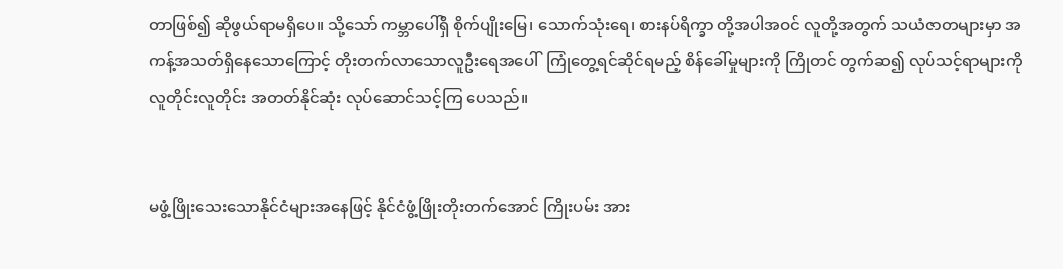တာဖြစ်၍ ဆိုဖွယ်ရာမရှိပေ။ သို့သော် ကမ္ဘာပေါ်ရှိ စိုက်ပျိုးမြေ၊ သောက်သုံးရေ၊ စားနပ်ရိက္ခာ တို့အပါအဝင် လူတို့အတွက် သယံဇာတများမှာ အကန့်အသတ်ရှိနေသောကြောင့် တိုးတက်လာသောလူဦးရေအပေါ်  ကြုံတွေ့ရင်ဆိုင်ရမည့် စိန်ခေါ်မှုများကို ကြိုတင် တွက်ဆ၍ လုပ်သင့်ရာများကို လူတိုင်းလူတိုင်း အတတ်နိုင်ဆုံး လုပ်ဆောင်သင့်ကြ ပေသည်။


မဖွံ့ဖြိုးသေးသောနိုင်ငံများအနေဖြင့် နိုင်ငံဖွံ့ဖြိုးတိုးတက်အောင် ကြိုးပမ်း အား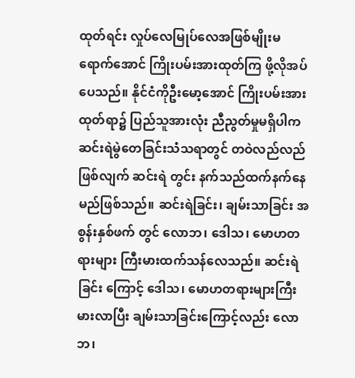ထုတ်ရင်း လှုပ်လေမြုပ်လေအဖြစ်မျိုးမရောက်အောင် ကြိုးပမ်းအားထုတ်ကြ ဖို့လိုအပ်ပေသည်။ နိုင်ငံကိုဦးမော့အောင် ကြိုးပမ်းအားထုတ်ရာ၌ ပြည်သူအားလုံး ညီညွတ်မှုမရှိပါက ဆင်းရဲမွဲတေခြင်းသံသရာတွင် တဝဲလည်လည်ဖြစ်လျက် ဆင်းရဲ တွင်း နက်သည်ထက်နက်နေမည်ဖြစ်သည်။ ဆင်းရဲခြင်း၊ ချမ်းသာခြင်း အစွန်းနှစ်ဖက် တွင် လောဘ၊ ဒေါသ၊ မောဟတရားများ ကြီးမားထက်သန်လေသည်။ ဆင်းရဲခြင်း ကြောင့် ဒေါသ၊ မောဟတရားများကြီးမားလာပြီး ချမ်းသာခြင်းကြောင့်လည်း လောဘ၊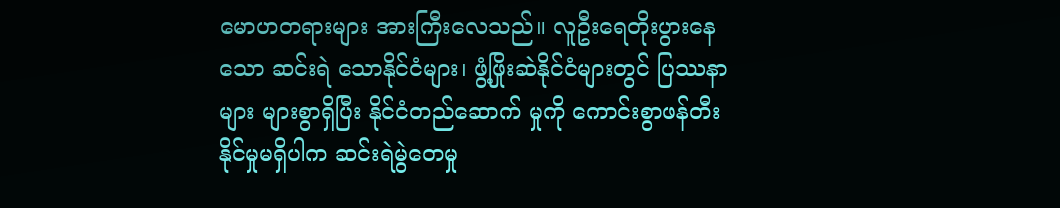မောဟတရားများ အားကြီးလေသည်။ လူဦးရေတိုးပွားနေသော ဆင်းရဲ သောနိုင်ငံများ၊ ဖွံ့ဖြိုးဆဲနိုင်ငံများတွင် ပြဿနာများ များစွာရှိပြီး နိုင်ငံတည်ဆောက် မှုကို ကောင်းစွာဖန်တီးနိုင်မှုမရှိပါက ဆင်းရဲမွဲတေမှု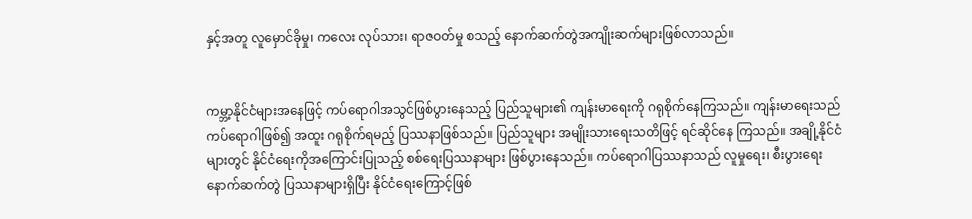နှင့်အတူ လူမှောင်ခိုမှု၊ ကလေး လုပ်သား၊ ရာဇဝတ်မှု စသည့် နောက်ဆက်တွဲအကျိုးဆက်များဖြစ်လာသည်။


ကမ္ဘာ့နိုင်ငံများအနေဖြင့် ကပ်ရောဂါအသွင်ဖြစ်ပွားနေသည့် ပြည်သူများ၏ ကျန်းမာရေးကို ဂရုစိုက်နေကြသည်။ ကျန်းမာရေးသည် ကပ်ရောဂါဖြစ်၍ အထူး ဂရုစိုက်ရမည့် ပြဿနာဖြစ်သည်။ ပြည်သူများ အမျိုးသားရေးသတိဖြင့် ရင်ဆိုင်နေ ကြသည်။ အချို့နိုင်ငံများတွင် နိုင်ငံရေးကိုအကြောင်းပြုသည့် စစ်ရေးပြဿနာများ ဖြစ်ပွားနေသည်။ ကပ်ရောဂါပြဿနာသည် လူမှုရေး၊ စီးပွားရေး နောက်ဆက်တွဲ ပြဿနာများရှိပြီး နိုင်ငံရေးကြောင့်ဖြစ်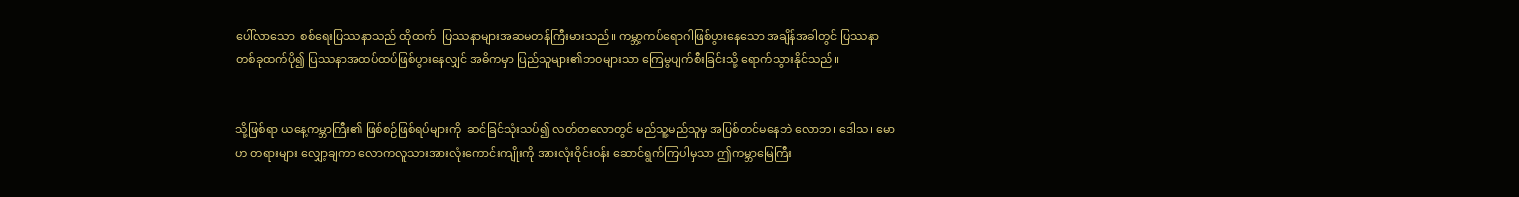ပေါ်လာသော  စစ်ရေးပြဿနာသည် ထိုထက်  ပြဿနာများအဆမတန်ကြီးမားသည်။ ကမ္ဘာ့ကပ်ရောဂါဖြစ်ပွားနေသော အချိန်အခါတွင် ပြဿနာတစ်ခုထက်ပို၍ ပြဿနာအထပ်ထပ်ဖြစ်ပွားနေလျှင် အဓိကမှာ ပြည်သူများ၏ဘဝများသာ ကြေမွပျက်စီးခြင်းသို့ ရောက်သွားနိုင်သည်။


သို့ဖြစ်ရာ ယနေ့ကမ္ဘာကြီး၏ ဖြစ်စဉ်ဖြစ်ရပ်များကို  ဆင်ခြင်သုံးသပ်၍ လတ်တလောတွင် မည်သူ့မည်သူမှ အပြစ်တင်မနေဘဲ လောဘ၊ ဒေါသ၊ မောဟ တရားများ လျှော့ချကာ လောကလူသားအားလုံးကောင်းကျိုးကို အားလုံးဝိုင်းဝန်း ဆောင်ရွက်ကြပါမှသာ ဤကမ္ဘာမြေကြီး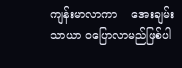ကျန်းမာလာကာ    အေးချမ်းသာယာ ဝပြောလာမည်ဖြစ်ပါ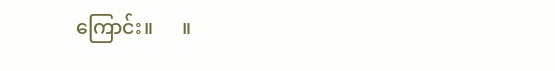ကြောင်း။      ။